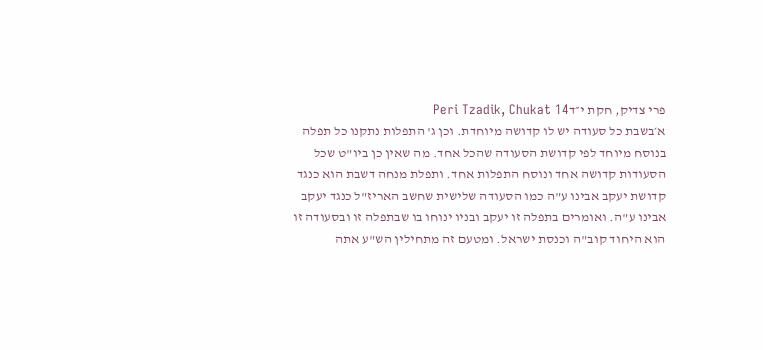פרי צדיק, חקת י״דPeri Tzadik, Chukat 14
א׳בשבת כל סעודה יש לו קדושה מיוחדת. וכן ג' התפלות נתקנו כל תפלה בנוסח מיוחד לפי קדושת הסעודה שהכל אחד. מה שאין כן ביו"ט שכל הסעודות קדושה אחד ונוסח התפלות אחד. ותפלת מנחה דשבת הוא כנגד קדושת יעקב אבינו ע"ה כמו הסעודה שלישית שחשב האריז"ל כנגד יעקב אבינו ע"ה. ואומרים בתפלה זו יעקב ובניו ינוחו בו שבתפלה זו ובסעודה זו הוא היחוד קוב"ה וכנסת ישראל. ומטעם זה מתחילין הש"ע אתה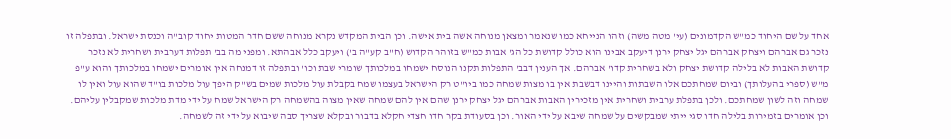אחד על שם היחוד כמ"ש הקדמונים (עי' מטה משה) וזהו הנייחא כמו שנאמר ומצאן מנוחה אשה בית אישה. וכן הבית המקדש נקרא מנוחה ששם חדר המטות יחוד קוב"ה וכנסת ישראל. ובתפלה זו נזכר גם אברהם ויצחק אברהם יגל יצחק ירנן דיעקב אבינו הוא כולל קדושת כל הג' אבות כמ"ש בזוהר הקדוש (ח"ב קע"ה ב') ויעקב כלל אבהתא. ומפני מה בב' תפלות דערבית ושחרית לא נזכר קדושת האבות לא בלילה קדושת יצחק ולא בשחרית קדו' אברהם. אך הענין דבב' התפלות תקנו הנוסח ישמחו במלכותך שומרי שבת וכו' ובתפלה זו דמנחה אין אומרים ישמחו במלכותך והוא ע"פ מ"ש (ספרי בהעלותך) וביום שמחתכם אלו השבתות והיינו דבשבת אין בו מצות שמחה כמו ביו"ט רק הישראל בעצמו שמח בקבלת עול מלכות שמים בש"ק היפך עול מלכות בו"ד שהוא עול ואין לו שמחה וזה לשון שמחתכם. ולכן בתפלת ערבית ושחרית אין מזכירין האבות אברהם יגל יצחק ירנן שהם אין להם שמחה שאין מצוה בהשמחה רק הישראל שמח על ידי מדת מלכות שמקבלין עליהם. וכן אומרים בזמירות בלילה חדו סגי ייתי שמבקשים על שמחה שיבא על ידי האור. וכן בסעודת בקר חדו חצדי חקלא בדבור ובקלא שצריך סבה שיבוא על ידי זה לשמחה.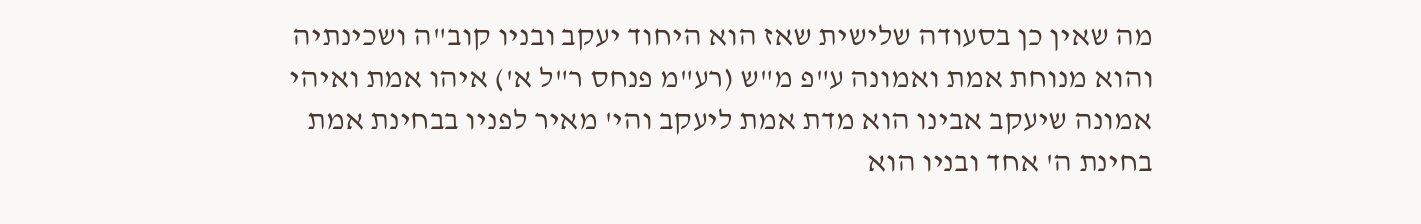מה שאין כן בסעודה שלישית שאז הוא היחוד יעקב ובניו קוב"ה ושכינתיה והוא מנוחת אמת ואמונה ע"פ מ"ש (רע"מ פנחס ר"ל א') איהו אמת ואיהי אמונה שיעקב אבינו הוא מדת אמת ליעקב והי' מאיר לפניו בבחינת אמת בחינת ה' אחד ובניו הוא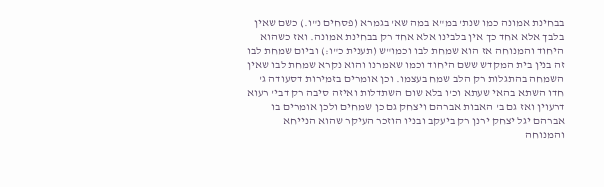בבחינת אמונה כמו שנת' במ"א במה שא' בגמרא (פסחים נ"ו.) כשם שאין בלבך אלא אחד כך אין בלבינו אלא אחד רק בבחינת אמונה. ואז כשהוא היחוד והמנוחה אז הוא שמחת לבו וכמו"ש (תענית כ"ו:) וביום שמחת לבו זה בנין בית המקדש ששם היחוד וכמו שאמרנו והוא נקרא שמחת לבו שאין השמחה בהתגלות רק הלב שמח בעצמו. וכן אומרים בזמירות דסעודה ג' חדו השתא בהאי שעתא וכ'ו בלא שום השתדלות ואיזה סיבה רק דבי' רעוא דרעוין ואז גם ב' האבות אברהם ויצחק גם כן שמחים ולכן אומרים בו אברהם יגל יצחק ירנן רק ביעקב ובניו הוזכר העיקר שהוא הנייחא והמנוחה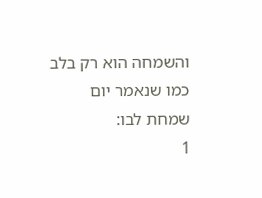והשמחה הוא רק בלב כמו שנאמר יום שמחת לבו:
1